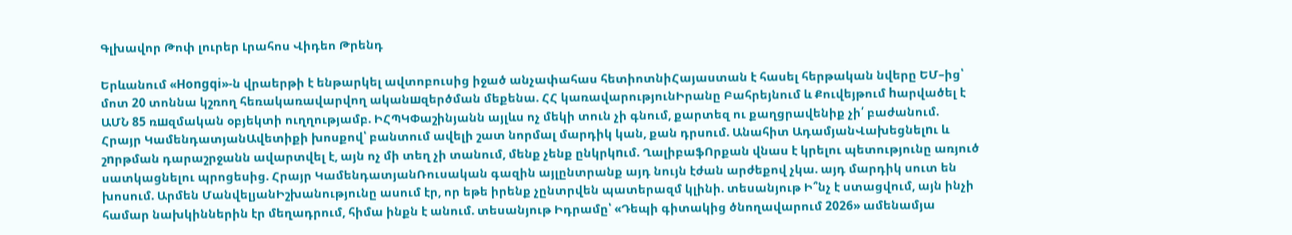Գլխավոր Թոփ լուրեր Լրահոս Վիդեո Թրենդ

Երևանում «Hongqi»-ն վրաերթի է ենթարկել ավտոբուսից իջած անչափահաս հետիոտնիՀայաստան է հասել հերթական նվերը ԵՄ–ից՝ մոտ 20 տոննա կշռող հեռակառավարվող ականшզերծման մեքենա. ՀՀ կառավարությունԻրանը Բահրեյնում և Քուվեյթում hարվածել է ԱՄՆ 85 ռшզմական օբյեկտի ուղղությամբ. ԻՀՊԿՓաշինյանն այլևս ոչ մեկի տուն չի գնում, քարտեզ ու քաղցրավենիք չի՛ բաժանում. Հրայր ԿամենդատյանԱվետիքի խոսքով՝ բանտում ավելի շատ նորմալ մարդիկ կան, քան դրսում. Անահիտ ԱդամյանՎախեցնելnւ և շnրթման դարաշրջանն ավարտվել է, այն ոչ մի տեղ չի տանում, մենք չենք ընկրկnւմ. ՂալիբաֆՈրքան վնաս է կրելու պետությունը առյուծ սատկացնելու պրոցեսից. Հրայր ԿամենդատյանՌուսական գազին այլընտրանք այդ նույն էժան արժեքով չկա. այդ մարդիկ սուտ են խոսում. Արմեն ՄանվելյանԻշխանությունը ասում էր, որ եթե իրենք չընտրվեն պատերազմ կլինի. տեսանյութ Ի՞նչ է ստացվում, այն ինչի համար նախկիններին էր մեղադրում, հիմա ինքն է անում. տեսանյութ Իդրամը՝ «Դեպի գիտակից ծնողավարում 2026» ամենամյա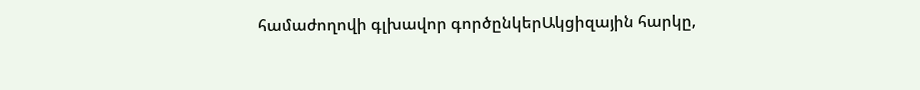համաժողովի գլխավոր գործընկերԱկցիզային հարկը,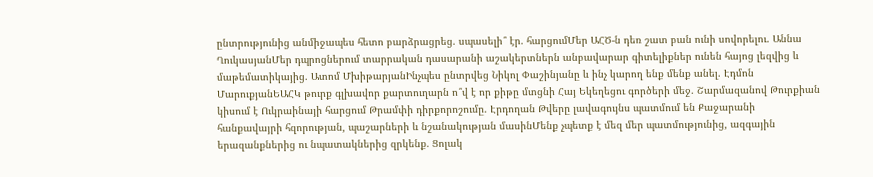ընտրությունից անմիջապես հետո բարձրացրեց. սպասելի՞ էր. հարցումՄեր ԱՀԾ-ն դեռ շատ բան ունի սովորելու. Աննա ՂուկասյանՄեր դպրոցներում տարրական դասարանի աշակերտներն անբավարար գիտելիքներ ունեն հայոց լեզվից և մաթեմատիկայից. Ատոմ ՄխիթարյանԻնչպես ընտրվեց Նիկոլ Փաշինյանը և ինչ կարող ենք մենք անել. Էդմոն ՄարուքյանԵԱՀԿ թուրք գլխավոր քարտուղարն ո՞վ է որ քիթը մտցնի Հայ Եկեղեցու գործերի մեջ. Շարմազանով Թուրքիան կիսում է Ուկրաինայի հարցում Թրամփի դիրքորոշումը. Էրդողան Թվերը լավագույնս պատմում են Քաջարանի հանքավայրի հզորության, պաշարների և նշանակության մասինՄենք չպետք է մեզ մեր պատմությունից, ազգային երազանքներից ու նպատակներից զրկենք. Ցոլակ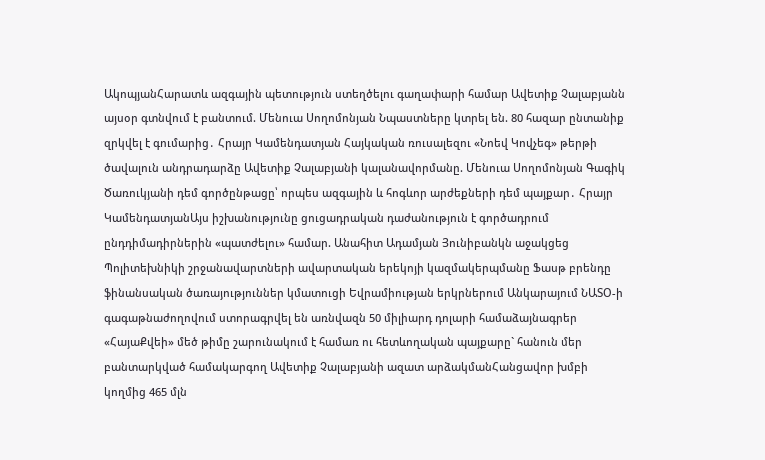ԱկոպյանՀարատև ազգային պետություն ստեղծելու գաղափարի համար Ավետիք Չալաբյանն այսօր գտնվում է բանտում. Մենուա Սողոմոնյան Նպաստները կտրել են. 80 հազար ընտանիք զրկվել է գումարից․ Հրայր Կամենդատյան Հայկական ռուսալեզու «Նոեվ Կովչեգ» թերթի ծավալուն անդրադարձը Ավետիք Չալաբյանի կալանավորմանը. Մենուա Սողոմոնյան Գագիկ Ծառուկյանի դեմ գործընթացը՝ որպես ազգային և հոգևոր արժեքների դեմ պայքար․ Հրայր ԿամենդատյանԱյս իշխանությունը ցուցադրական դաժանություն է գործադրում ընդդիմադիրներին «պատժելու» համար. Անահիտ Ադամյան Յունիբանկն աջակցեց Պոլիտեխնիկի շրջանավարտների ավարտական երեկոյի կազմակերպմանը Ֆասթ բրենդը ֆինանսական ծառայություններ կմատուցի Եվրամիության երկրներում Անկարայում ՆԱՏՕ-ի գագաթնաժողովում ստորագրվել են առնվազն 50 միլիարդ դոլարի համաձայնագրեր «ՀայաՔվեի» մեծ թիմը շարունակում է համառ ու հետևողական պայքարը` հանուն մեր բանտարկված համակարգող Ավետիք Չալաբյանի ազատ արձակմանՀանցավոր խմբի կողմից 465 մլն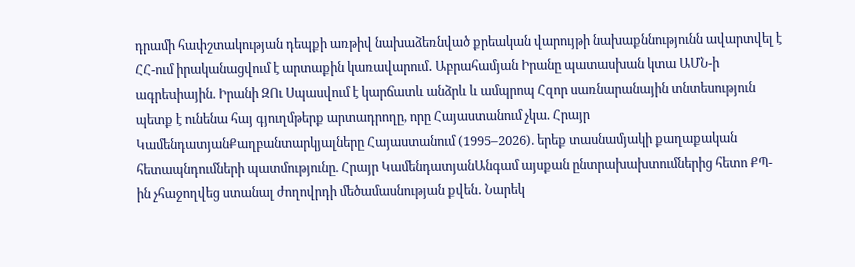դրամի հափշտակության դեպքի առթիվ նախաձեռնված քրեական վարույթի նախաքննությունն ավարտվել է ՀՀ-ում իրականացվում է արտաքին կառավարում․ Աբրահամյան Իրանը պատասխան կտա ԱՄՆ-ի ագրեuիային. Իրանի ԶՈւ Սպասվում է կարճատև անձրև և ամպրոպ Հզոր սառնարանային տնտեսություն պետք է ունենա հայ գյուղմթերք արտադրողը, որը Հայաստանում չկա. Հրայր ԿամենդատյանՔաղբանտարկյալները Հայաստանում (1995–2026). երեք տասնամյակի քաղաքական հետապնդումների պատմությունը. Հրայր ԿամենդատյանԱնգամ այսքան ընտրախախտումներից հետո ՔՊ-ին չհաջողվեց ստանալ ժողովրդի մեծամասնության քվեն․ Նարեկ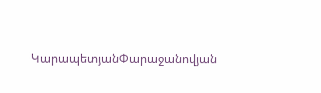ԿարապետյանՓարաջանովյան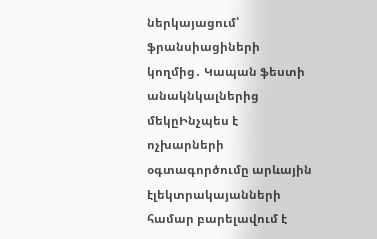ներկայացում՝ ֆրանսիացիների կողմից․ Կապան ֆեստի անակնկալներից մեկըԻնչպես է ոչխարների օգտագործումը արևային էլեկտրակայանների համար բարելավում է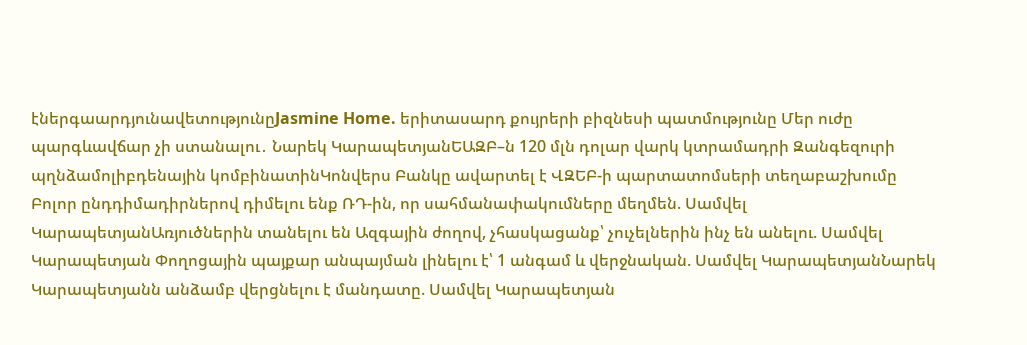էներգաարդյունավետությունըJasmine Home. երիտասարդ քույրերի բիզնեսի պատմությունը Մեր ուժը պարգևավճար չի ստանալու․ Նարեկ ԿարապետյանԵԱԶԲ–ն 120 մլն դոլար վարկ կտրամադրի Զանգեզուրի պղնձամոլիբդենային կոմբինատինԿոնվերս Բանկը ավարտել է ՎԶԵԲ-ի պարտատոմսերի տեղաբաշխումը Բոլոր ընդդիմադիրներով դիմելու ենք ՌԴ-ին, որ սահմանափակումները մեղմեն. Սամվել ԿարապետյանԱռյուծներին տանելու են Ազգային ժողով, չհասկացանք՝ չուչելներին ինչ են անելու. Սամվել Կարապետյան Փողոցային պայքար անպայման լինելու է՝ 1 անգամ և վերջնական. Սամվել ԿարապետյանՆարեկ Կարապետյանն անձամբ վերցնելու է մանդատը. Սամվել Կարապետյան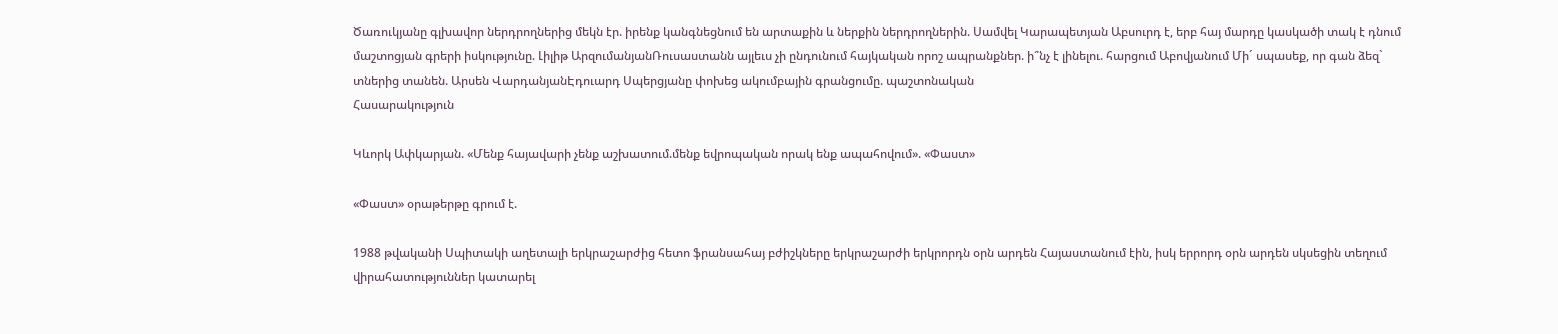Ծառուկյանը գլխավոր ներդրողներից մեկն էր. իրենք կանգնեցնում են արտաքին և ներքին ներդրողներին. Սամվել Կարապետյան Աբսուրդ է, երբ հայ մարդը կասկածի տակ է դնում մաշտոցյան գրերի իսկությունը. Լիլիթ ԱրզումանյանՌուսաստանն այլեւս չի ընդունում հայկական որոշ ապրանքներ. ի՞նչ է լինելու. հարցում Աբովյանում Մի´ սպասեք, որ գան ձեզ` տներից տանեն. Արսեն ՎարդանյանԷդուարդ Սպերցյանը փոխեց ակումբային գրանցումը. պաշտոնական
Հասարակություն

Կևորկ Ափկարյան. «Մենք հայավարի չենք աշխատում.մենք եվրոպական որակ ենք ապահովում». «Փաստ»

«Փաստ» օրաթերթը գրում է.

1988 թվականի Սպիտակի աղետալի երկրաշարժից հետո ֆրանսահայ բժիշկները երկրաշարժի երկրորդն օրն արդեն Հայաստանում էին, իսկ երրորդ օրն արդեն սկսեցին տեղում վիրահատություններ կատարել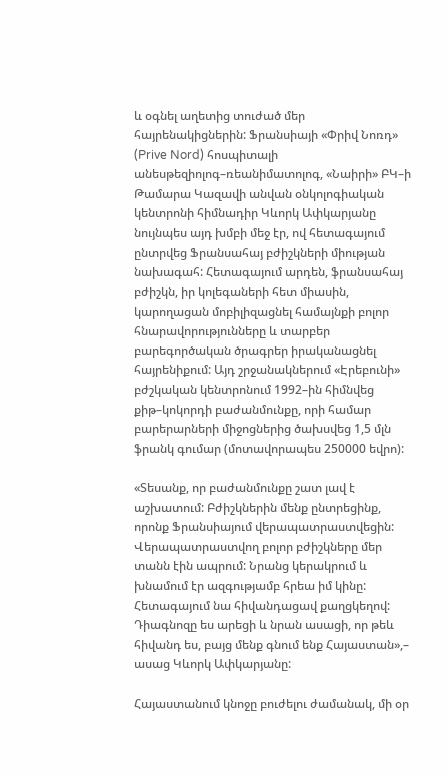և օգնել աղետից տուժած մեր հայրենակիցներին: Ֆրանսիայի «Փրիվ Նոռդ» (Prive Nord) հոսպիտալի անեսթեզիոլոգ–ռեանիմատոլոգ, «Նաիրի» ԲԿ–ի Թամարա Կազավի անվան օնկոլոգիական կենտրոնի հիմնադիր Կևորկ Ափկարյանը նույնպես այդ խմբի մեջ էր, ով հետագայում ընտրվեց Ֆրանսահայ բժիշկների միության նախագահ: Հետագայում արդեն, ֆրանսահայ բժիշկն, իր կոլեգաների հետ միասին, կարողացան մոբիլիզացնել համայնքի բոլոր հնարավորությունները և տարբեր բարեգործական ծրագրեր իրականացնել հայրենիքում: Այդ շրջանակներում «Էրեբունի» բժշկական կենտրոնում 1992–ին հիմնվեց քիթ–կոկորդի բաժանմունքը, որի համար բարերարների միջոցներից ծախսվեց 1,5 մլն ֆրանկ գումար (մոտավորապես 250000 եվրո):

«Տեսանք, որ բաժանմունքը շատ լավ է աշխատում: Բժիշկներին մենք ընտրեցինք, որոնք Ֆրանսիայում վերապատրաստվեցին: Վերապատրաստվող բոլոր բժիշկները մեր տանն էին ապրում: Նրանց կերակրում և խնամում էր ազգությամբ հրեա իմ կինը: Հետագայում նա հիվանդացավ քաղցկեղով: Դիագնոզը ես արեցի և նրան ասացի, որ թեև հիվանդ ես, բայց մենք գնում ենք Հայաստան»,– ասաց Կևորկ Ափկարյանը:

Հայաստանում կնոջը բուժելու ժամանակ, մի օր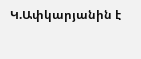Կ.Ափկարյանին է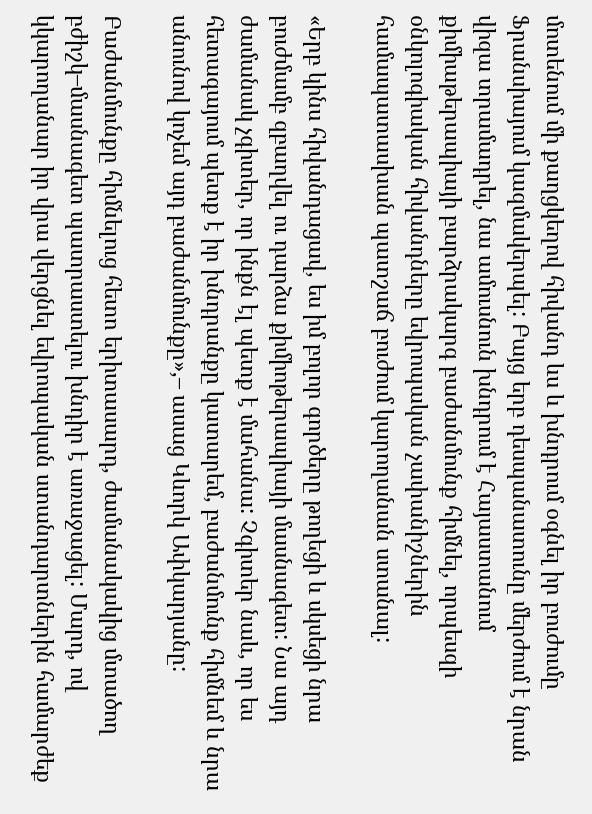մոտենում մի քաղցկեղով հիվանդ ևս և խնդրում օգնել իր բուժումը Ֆրանսիայում կազմակերպել: Բայց երբ դեսպանատունը մերժում է նրան վիզա տրամադրել, նա ամուսնուն խնդրում է Հայաստանում քիմիաթերապիայի բարձրակարգ բաժանմունք հիմնել, որպեսզի օնկոլոգիական հիվանդները եվրոպական չափանիշներին համապատասխան պատշաճ բուժում կարողանան ստանալ:

«Երբ կինս հիվանդացավ, ես իմ բոլոր գործերը թողեցի և սկսեցի նրա բուժմամբ զբաղվել ու դարձա քիմիոթերապիայի մասնագետ: Նա այդ ժամանակ չգիտեր, որ ինքն էլ պետք է մահանա: Չգիտեր նաև, որ ես հետագայում պետք է իր խնդրանքը կատարեմ, բաժանմունք հիմնեմ և նրա անունով կոչեմ այդ բաժանմունքը»,– ասաց Կևորկ Ափկարյանը:

Բաժանմունքը հիմնելուց հետո երիտասարդ, ժամանակակից մտածող բժիշկ–մասնագետ պատրաստելու խնդիր է առաջացել: Մարդ, ով կկարողանար իր վրա վերցնել եվրոպական ստանդարտներին համարժեք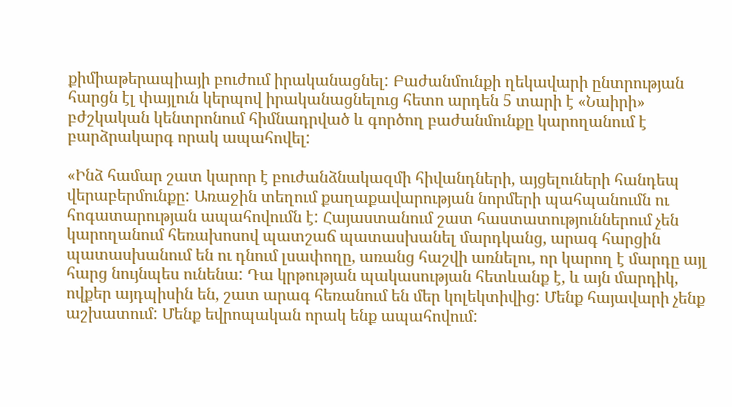քիմիաթերապիայի բուժում իրականացնել: Բաժանմունքի ղեկավարի ընտրության հարցն էլ փայլուն կերպով իրականացնելուց հետո արդեն 5 տարի է «Նաիրի» բժշկական կենտրոնում հիմնադրված և գործող բաժանմունքը կարողանում է բարձրակարգ որակ ապահովել:

«Ինձ համար շատ կարոր է բուժանձնակազմի հիվանդների, այցելուների հանդեպ վերաբերմունքը: Առաջին տեղում քաղաքավարության նորմերի պահպանումն ու հոգատարության ապահովումն է: Հայաստանում շատ հաստատություններում չեն կարողանում հեռախոսով պատշաճ պատասխանել մարդկանց, արագ հարցին պատասխանում են ու դնում լսափողը, առանց հաշվի առնելու, որ կարող է մարդը այլ հարց նույնպես ունենա: Դա կրթության պակասության հետևանք է, և այն մարդիկ, ովքեր այդպիսին են, շատ արագ հեռանում են մեր կոլեկտիվից: Մենք հայավարի չենք աշխատում: Մենք եվրոպական որակ ենք ապահովում: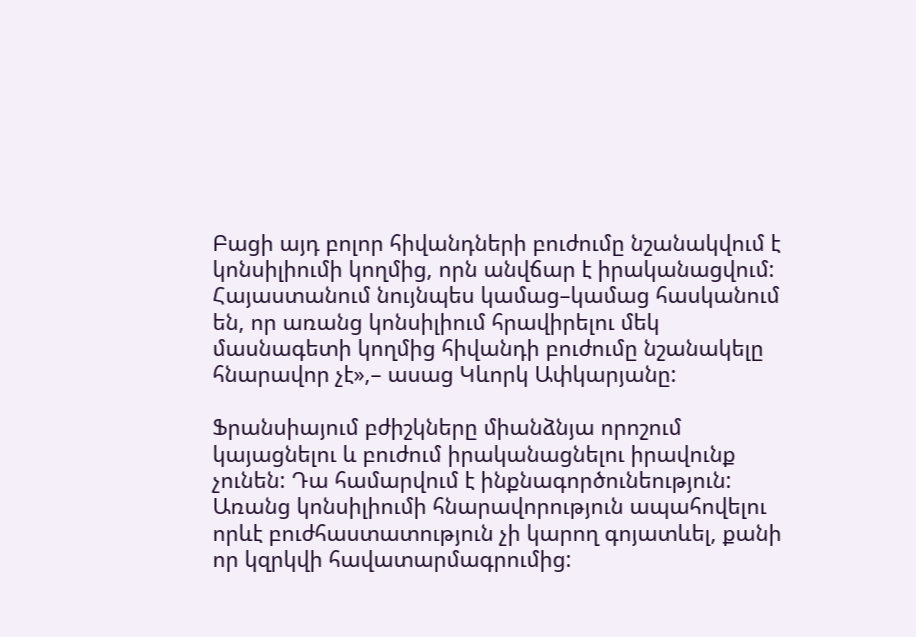Բացի այդ բոլոր հիվանդների բուժումը նշանակվում է կոնսիլիումի կողմից, որն անվճար է իրականացվում: Հայաստանում նույնպես կամաց–կամաց հասկանում են, որ առանց կոնսիլիում հրավիրելու մեկ մասնագետի կողմից հիվանդի բուժումը նշանակելը հնարավոր չէ»,– ասաց Կևորկ Ափկարյանը:

Ֆրանսիայում բժիշկները միանձնյա որոշում կայացնելու և բուժում իրականացնելու իրավունք չունեն: Դա համարվում է ինքնագործունեություն: Առանց կոնսիլիումի հնարավորություն ապահովելու որևէ բուժհաստատություն չի կարող գոյատևել, քանի որ կզրկվի հավատարմագրումից: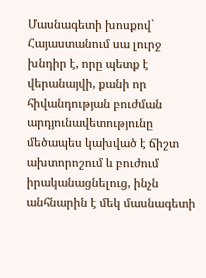Մասնագետի խոսքով` Հայաստանում սա լուրջ խնդիր է, որը պետք է վերանայվի, քանի որ հիվանդության բուժման արդյունավետությունը մեծապես կախված է ճիշտ ախտորոշում և բուժում իրականացնելուց, ինչն անհնարին է մեկ մասնագետի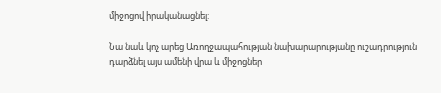միջոցով իրականացնել:

Նա նաև կոչ արեց Առողջապահության նախարարությանը ուշադրություն դարձնել այս ամենի վրա և միջոցներ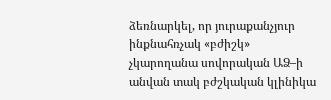ձեռնարկել, որ յուրաքանչյուր ինքնահռչակ «բժիշկ» չկարողանա սովորական ԱՁ–ի անվան տակ բժշկական կլինիկա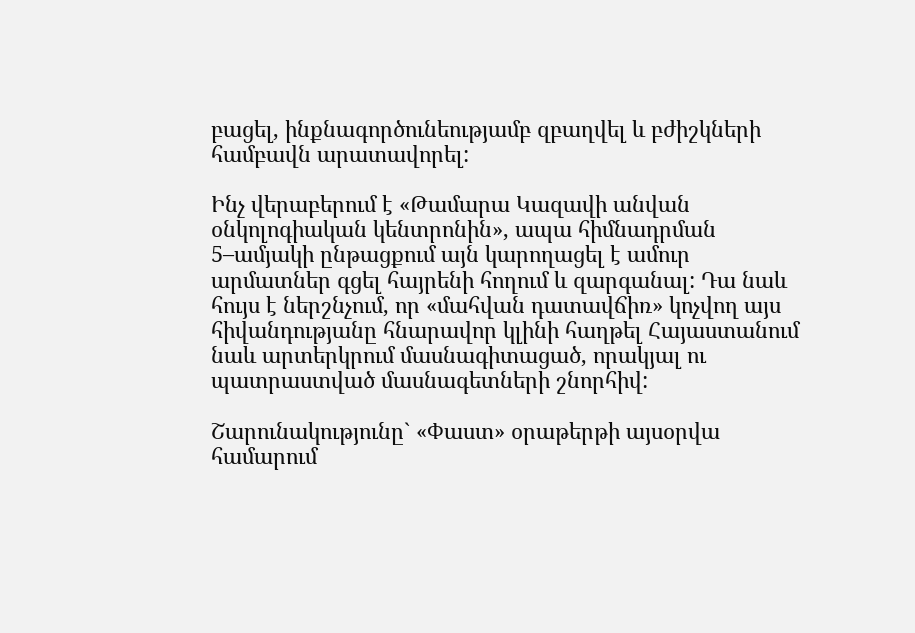բացել, ինքնագործունեությամբ զբաղվել և բժիշկների համբավն արատավորել:

Ինչ վերաբերում է «Թամարա Կազավի անվան օնկոլոգիական կենտրոնին», ապա հիմնադրման 5–ամյակի ընթացքում այն կարողացել է ամուր արմատներ գցել հայրենի հողում և զարգանալ: Դա նաև հույս է ներշնչում, որ «մահվան դատավճիռ» կոչվող այս հիվանդությանը հնարավոր կլինի հաղթել Հայաստանում նաև արտերկրում մասնագիտացած, որակյալ ու պատրաստված մասնագետների շնորհիվ:

Շարունակությունը` «Փաստ» օրաթերթի այսօրվա համարում